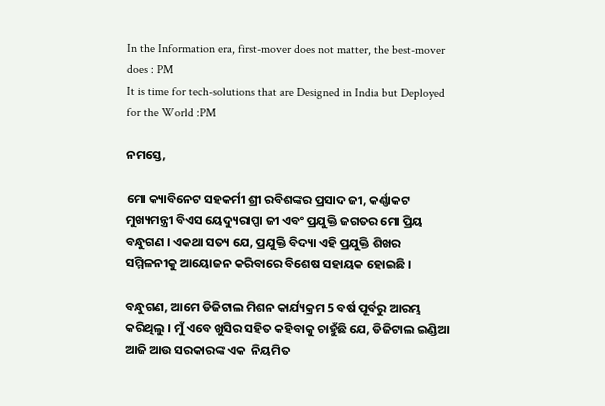In the Information era, first-mover does not matter, the best-mover does : PM
It is time for tech-solutions that are Designed in India but Deployed for the World :PM

ନମସ୍ତେ,

ମୋ କ୍ୟାବିନେଟ ସହକର୍ମୀ ଶ୍ରୀ ରବିଶଙ୍କର ପ୍ରସାଦ ଜୀ, କର୍ଣ୍ଣାକଟ ମୁଖ୍ୟମନ୍ତ୍ରୀ ବିଏସ ୟେଦ୍ୟୁରାପ୍ପା ଜୀ ଏବଂ ପ୍ରଯୁକ୍ତି ଜଗତର ମୋ ପ୍ରିୟ ବନ୍ଧୁଗଣ । ଏକଥା ସତ୍ୟ ଯେ, ପ୍ରଯୁକ୍ତି ବିଦ୍ୟା ଏହି ପ୍ରଯୁକ୍ତି ଶିଖର ସମ୍ମିଳନୀକୁ ଆୟୋଜନ କରିବାରେ ବିଶେଷ ସହାୟକ ହୋଇଛି ।

ବନ୍ଧୁଗଣ, ଆମେ ଡିଜିଟାଲ ମିଶନ କାର୍ଯ୍ୟକ୍ରମ 5 ବର୍ଷ ପୂର୍ବରୁ ଆରମ୍ଭ କରିଥିଲୁ । ମୁଁ ଏବେ ଖୁସିର ସହିତ କହିବାକୁ ଚାହୁଁଛି ଯେ, ଡିଜିଟାଲ ଇଣ୍ଡିଆ ଆଜି ଆଉ ସରକାରଙ୍କ ଏକ  ନିୟମିତ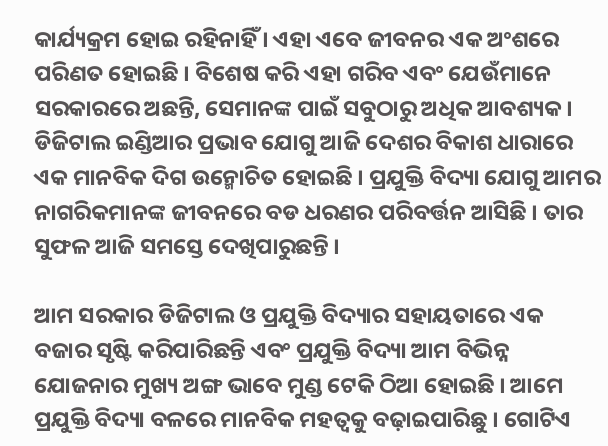କାର୍ଯ୍ୟକ୍ରମ ହୋଇ ରହିନାହିଁ । ଏହା ଏବେ ଜୀବନର ଏକ ଅଂଶରେ ପରିଣତ ହୋଇଛି । ବିଶେଷ କରି ଏହା ଗରିବ ଏବଂ ଯେଉଁମାନେ ସରକାରରେ ଅଛନ୍ତି, ସେମାନଙ୍କ ପାଇଁ ସବୁଠାରୁ ଅଧିକ ଆବଶ୍ୟକ । ଡିଜିଟାଲ ଇଣ୍ଡିଆର ପ୍ରଭାବ ଯୋଗୁ ଆଜି ଦେଶର ବିକାଶ ଧାରାରେ ଏକ ମାନବିକ ଦିଗ ଉନ୍ମୋଚିତ ହୋଇଛି । ପ୍ରଯୁକ୍ତି ବିଦ୍ୟା ଯୋଗୁ ଆମର ନାଗରିକମାନଙ୍କ ଜୀବନରେ ବଡ ଧରଣର ପରିବର୍ତ୍ତନ ଆସିଛି । ତାର ସୁଫଳ ଆଜି ସମସ୍ତେ ଦେଖିପାରୁଛନ୍ତି ।

ଆମ ସରକାର ଡିଜିଟାଲ ଓ ପ୍ରଯୁକ୍ତି ବିଦ୍ୟାର ସହାୟତାରେ ଏକ ବଜାର ସୃଷ୍ଟି କରିପାରିଛନ୍ତି ଏବଂ ପ୍ରଯୁକ୍ତି ବିଦ୍ୟା ଆମ ବିଭିନ୍ନ ଯୋଜନାର ମୁଖ୍ୟ ଅଙ୍ଗ ଭାବେ ମୁଣ୍ଡ ଟେକି ଠିଆ ହୋଇଛି । ଆମେ ପ୍ରଯୁକ୍ତି ବିଦ୍ୟା ବଳରେ ମାନବିକ ମହତ୍ୱକୁ ବଢ଼ାଇପାରିଛୁ । ଗୋଟିଏ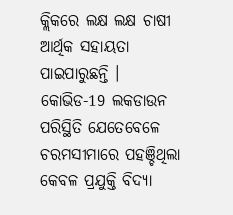କ୍ଲିକରେ ଲକ୍ଷ ଲକ୍ଷ ଚାଷୀ ଆର୍ଥିକ ସହାୟତା ପାଇପାରୁଛନ୍ତି । କୋଭିଡ-19 ଲକଡାଉନ ପରିସ୍ଥିତି ଯେତେବେଳେ ଚରମସୀମାରେ ପହଞ୍ଚିଥିଲା କେବଳ ପ୍ରଯୁକ୍ତି ବିଦ୍ୟା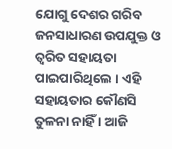ଯୋଗୁ ଦେଶର ଗରିବ ଜନସାଧାରଣ ଉପଯୁକ୍ତ ଓ ତ୍ୱରିତ ସହାୟତା ପାଇପାରିଥିଲେ । ଏହି ସହାୟତାର କୌଣସି ତୁଳନା ନାହିଁ । ଆଜି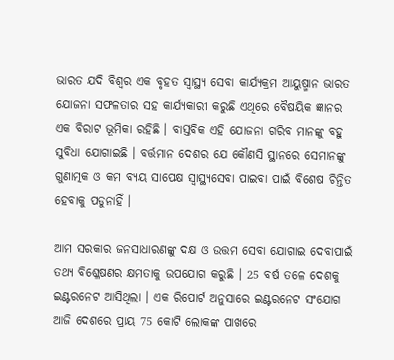ଭାରତ ଯଦି ବିଶ୍ୱର ଏକ ବୃହତ ସ୍ୱାସ୍ଥ୍ୟ ସେବା କାର୍ଯ୍ୟକ୍ରମ ଆୟୁଷ୍ମାନ ଭାରତ ଯୋଜନା ସଫଳତାର ସହ କାର୍ଯ୍ୟକାରୀ କରୁଛି ଏଥିରେ ବୈଷୟିକ ଜ୍ଞାନର ଏକ ବିରାଟ ଭୂମିକା ରହିଛି । ବାସ୍ତବିକ ଏହି ଯୋଜନା ଗରିବ ମାନଙ୍କୁ ବହୁ ସୁବିଧା ଯୋଗାଇଛି । ବର୍ତ୍ତମାନ ଦେଶର ଯେ କୌଣସି ସ୍ଥାନରେ ସେମାନଙ୍କୁ ଗୁଣାତ୍ମକ ଓ କମ ବ୍ୟୟ ସାପେକ୍ଷ ସ୍ୱାସ୍ଥ୍ୟସେବା ପାଇବା ପାଇଁ ବିଶେଷ ଚିନ୍ତିତ ହେବାକୁ ପଡୁନାହିଁ ।

ଆମ ସରକାର ଜନସାଧାରଣଙ୍କୁ ଦକ୍ଷ ଓ ଉତ୍ତମ ସେବା ଯୋଗାଇ ଦେବାପାଇଁ ତଥ୍ୟ ବିଶ୍ଳେଷଣର କ୍ଷମତାକୁ ଉପଯୋଗ କରୁଛି । 25 ବର୍ଷ ତଳେ ଦେଶକୁ ଇଣ୍ଟରନେଟ ଆସିଥିଲା । ଏକ ରିପୋର୍ଟ ଅନୁସାରେ ଇଣ୍ଟରନେଟ ସଂଯୋଗ ଆଜି ଦେଶରେ ପ୍ରାୟ 75 କୋଟି ଲୋକଙ୍କ ପାଖରେ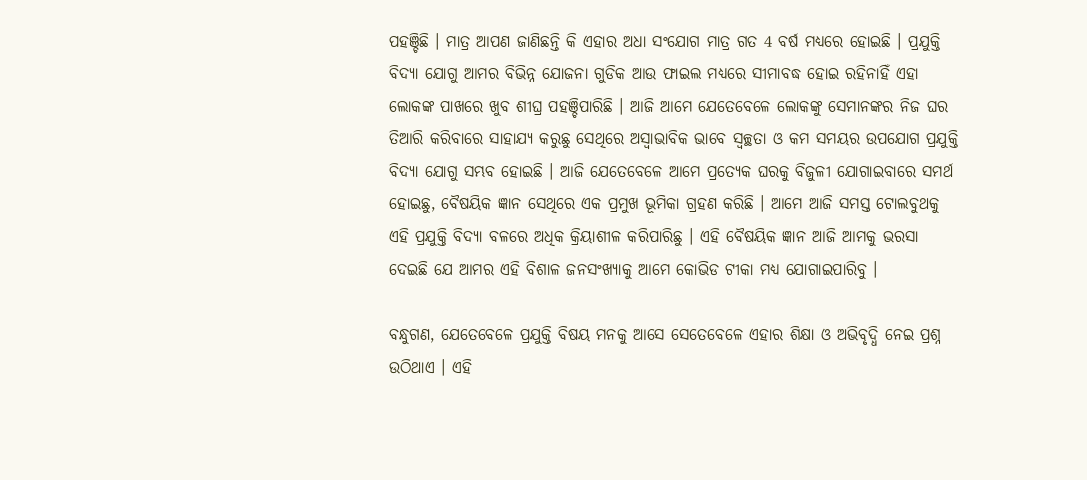ପହଞ୍ଚିଛି । ମାତ୍ର ଆପଣ ଜାଣିଛନ୍ତି କି ଏହାର ଅଧା ସଂଯୋଗ ମାତ୍ର ଗତ 4 ବର୍ଷ ମଧ୍ୟରେ ହୋଇଛି । ପ୍ରଯୁକ୍ତି ବିଦ୍ୟା ଯୋଗୁ ଆମର ବିଭିନ୍ନ ଯୋଜନା ଗୁଡିକ ଆଉ ଫାଇଲ ମଧ୍ୟରେ ସୀମାବଦ୍ଧ ହୋଇ ରହିନାହିଁ ଏହା ଲୋକଙ୍କ ପାଖରେ ଖୁବ ଶୀଘ୍ର ପହଞ୍ଚିପାରିଛି । ଆଜି ଆମେ ଯେତେବେଳେ ଲୋକଙ୍କୁ ସେମାନଙ୍କର ନିଜ ଘର ତିଆରି କରିବାରେ ସାହାଯ୍ୟ କରୁଛୁ ସେଥିରେ ଅସ୍ୱାଭାବିକ ଭାବେ ସ୍ୱଚ୍ଛତା ଓ କମ ସମୟର ଉପଯୋଗ ପ୍ରଯୁକ୍ତି ବିଦ୍ୟା ଯୋଗୁ ସମ୍ଭବ ହୋଇଛି । ଆଜି ଯେତେବେଳେ ଆମେ ପ୍ରତ୍ୟେକ ଘରକୁ ବିଜୁଳୀ ଯୋଗାଇବାରେ ସମର୍ଥ ହୋଇଛୁ, ବୈଷୟିକ ଜ୍ଞାନ ସେଥିରେ ଏକ ପ୍ରମୁଖ ଭୂମିକା ଗ୍ରହଣ କରିଛି । ଆମେ ଆଜି ସମସ୍ତ ଟୋଲବୁଥକୁ ଏହି ପ୍ରଯୁକ୍ତି ବିଦ୍ୟା ବଳରେ ଅଧିକ କ୍ରିୟାଶୀଳ କରିପାରିଛୁ । ଏହି ବୈଷୟିକ ଜ୍ଞାନ ଆଜି ଆମକୁ ଭରସା ଦେଇଛି ଯେ ଆମର ଏହି ବିଶାଳ ଜନସଂଖ୍ୟାକୁ ଆମେ କୋଭିଡ ଟୀକା ମଧ୍ୟ ଯୋଗାଇପାରିବୁ ।

ବନ୍ଧୁଗଣ, ଯେତେବେଳେ ପ୍ରଯୁକ୍ତି ବିଷୟ ମନକୁ ଆସେ ସେତେବେଳେ ଏହାର ଶିକ୍ଷା ଓ ଅଭିବୃଦ୍ଧି ନେଇ ପ୍ରଶ୍ନ ଉଠିଥାଏ । ଏହି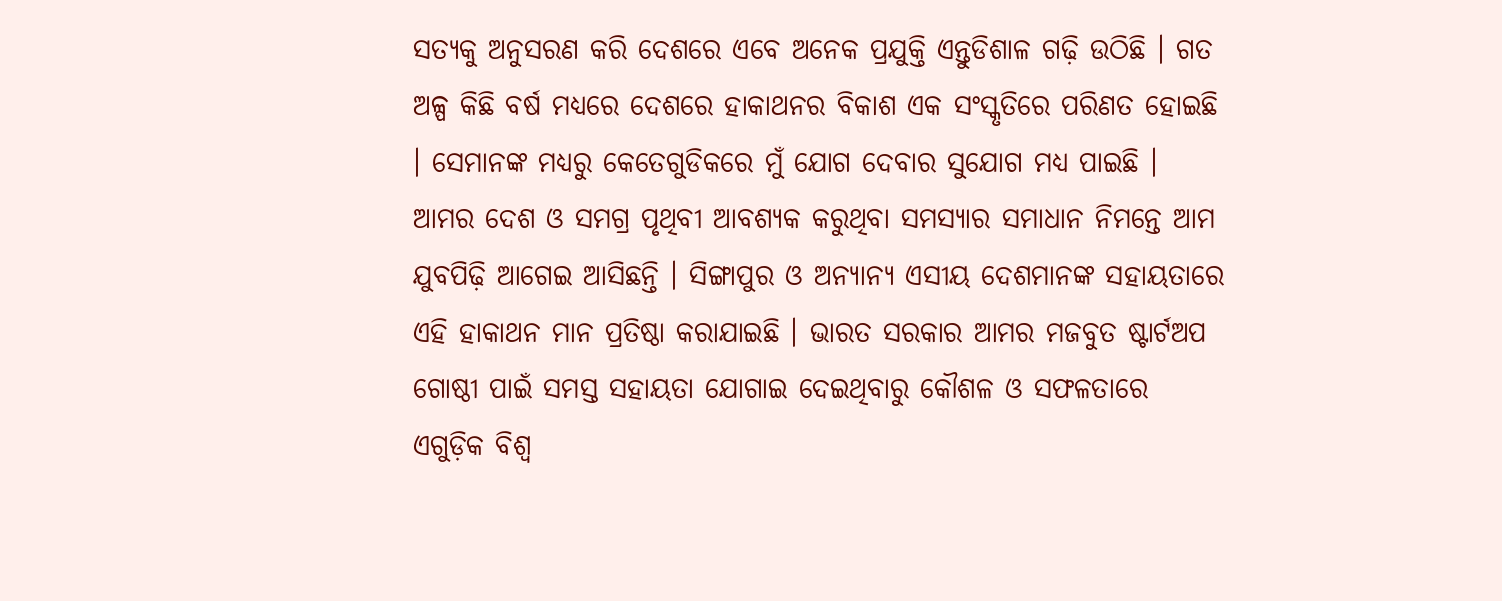ସତ୍ୟକୁ ଅନୁସରଣ କରି ଦେଶରେ ଏବେ ଅନେକ ପ୍ରଯୁକ୍ତି ଏନ୍ତୁଡିଶାଳ ଗଢ଼ି ଉଠିଛି । ଗତ ଅଳ୍ପ କିଛି ବର୍ଷ ମଧ୍ୟରେ ଦେଶରେ ହାକାଥନର ବିକାଶ ଏକ ସଂସ୍କୃତିରେ ପରିଣତ ହୋଇଛି । ସେମାନଙ୍କ ମଧ୍ୟରୁ କେତେଗୁଡିକରେ ମୁଁ ଯୋଗ ଦେବାର ସୁଯୋଗ ମଧ୍ୟ ପାଇଛି । ଆମର ଦେଶ ଓ ସମଗ୍ର ପୃଥିବୀ ଆବଶ୍ୟକ କରୁଥିବା ସମସ୍ୟାର ସମାଧାନ ନିମନ୍ତେ ଆମ ଯୁବପିଢ଼ି ଆଗେଇ ଆସିଛନ୍ତି । ସିଙ୍ଗାପୁର ଓ ଅନ୍ୟାନ୍ୟ ଏସୀୟ ଦେଶମାନଙ୍କ ସହାୟତାରେ ଏହି ହାକାଥନ ମାନ ପ୍ରତିଷ୍ଠା କରାଯାଇଛି । ଭାରତ ସରକାର ଆମର ମଜବୁତ ଷ୍ଟାର୍ଟଅପ ଗୋଷ୍ଠୀ ପାଇଁ ସମସ୍ତ ସହାୟତା ଯୋଗାଇ ଦେଇଥିବାରୁ କୌଶଳ ଓ ସଫଳତାରେ ଏଗୁଡ଼ିକ ବିଶ୍ୱ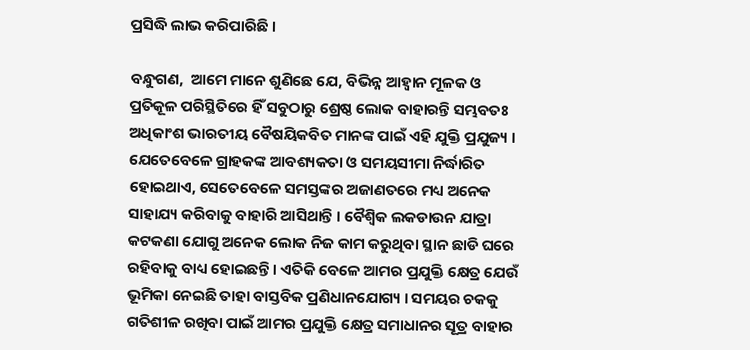ପ୍ରସିଦ୍ଧି ଲାଭ କରିପାରିଛି ।

ବନ୍ଧୁଗଣ,  ଆମେ ମାନେ ଶୁଣିଛେ ଯେ, ବିଭିନ୍ନ ଆହ୍ୱାନ ମୂଳକ ଓ ପ୍ରତିକୂଳ ପରିସ୍ଥିତିରେ ହିଁ ସବୁଠାରୁ ଶ୍ରେଷ୍ଠ ଲୋକ ବାହାରନ୍ତି ସମ୍ଭବତଃ ଅଧିକାଂଶ ଭାରତୀୟ ବୈଷୟିକବିତ ମାନଙ୍କ ପାଇଁ ଏହି ଯୁକ୍ତି ପ୍ରଯୁଜ୍ୟ । ଯେତେବେଳେ ଗ୍ରାହକଙ୍କ ଆବଶ୍ୟକତା ଓ ସମୟସୀମା ନିର୍ଦ୍ଧାରିତ ହୋଇଥାଏ, ସେତେବେଳେ ସମସ୍ତଙ୍କର ଅଜାଣତରେ ମଧ୍ୟ ଅନେକ ସାହାଯ୍ୟ କରିବାକୁ ବାହାରି ଆସିଥାନ୍ତି । ବୈଶ୍ୱିକ ଲକଡାଉନ ଯାତ୍ରା କଟକଣା ଯୋଗୁ ଅନେକ ଲୋକ ନିଜ କାମ କରୁଥିବା ସ୍ଥାନ ଛାଡି ଘରେ ରହିବାକୁ ବାଧ୍ୟ ହୋଇଛନ୍ତି । ଏତିକି ବେଳେ ଆମର ପ୍ରଯୁକ୍ତି କ୍ଷେତ୍ର ଯେଉଁ ଭୂମିକା ନେଇଛି ତାହା ବାସ୍ତବିକ ପ୍ରଣିଧାନଯୋଗ୍ୟ । ସମୟର ଚକକୁ ଗତିଶୀଳ ରଖିବା ପାଇଁ ଆମର ପ୍ରଯୁକ୍ତି କ୍ଷେତ୍ର ସମାଧାନର ସୂତ୍ର ବାହାର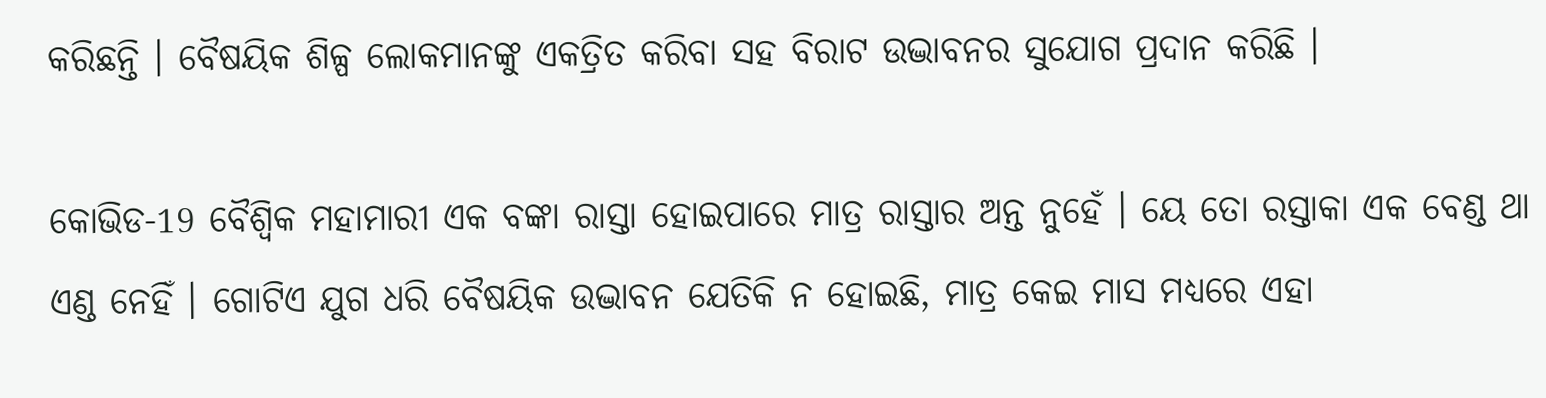କରିଛନ୍ତି । ବୈଷୟିକ ଶିଳ୍ପ ଲୋକମାନଙ୍କୁ ଏକତ୍ରିତ କରିବା ସହ ବିରାଟ ଉଦ୍ଭାବନର ସୁଯୋଗ ପ୍ରଦାନ କରିଛି ।

କୋଭିଡ-19 ବୈଶ୍ୱିକ ମହାମାରୀ ଏକ ବଙ୍କା ରାସ୍ତା ହୋଇପାରେ ମାତ୍ର ରାସ୍ତାର ଅନ୍ତ ନୁହେଁ । ୟେ ତୋ ରସ୍ତାକା ଏକ ବେଣ୍ଡ ଥା ଏଣ୍ଡ ନେହିଁ । ଗୋଟିଏ ଯୁଗ ଧରି ବୈଷୟିକ ଉଦ୍ଭାବନ ଯେତିକି ନ ହୋଇଛି, ମାତ୍ର କେଇ ମାସ ମଧ୍ୟରେ ଏହା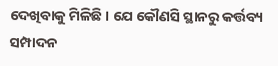ଦେଖିବାକୁ ମିଳିଛି । ଯେ କୌଣସି ସ୍ଥାନରୁ କର୍ତ୍ତବ୍ୟ ସମ୍ପାଦନ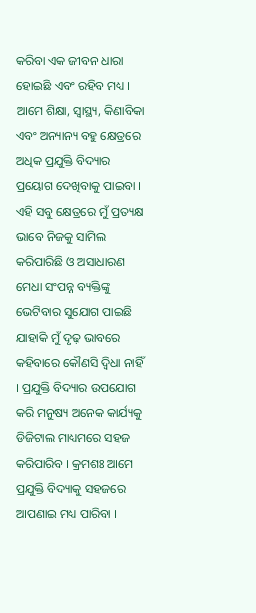କରିବା ଏକ ଜୀବନ ଧାରା ହୋଇଛି ଏବଂ ରହିବ ମଧ୍ୟ । ଆମେ ଶିକ୍ଷା, ସ୍ୱାସ୍ଥ୍ୟ, କିଣାବିକା ଏବଂ ଅନ୍ୟାନ୍ୟ ବହୁ କ୍ଷେତ୍ରରେ ଅଧିକ ପ୍ରଯୁକ୍ତି ବିଦ୍ୟାର ପ୍ରୟୋଗ ଦେଖିବାକୁ ପାଇବା । ଏହି ସବୁ କ୍ଷେତ୍ରରେ ମୁଁ ପ୍ରତ୍ୟକ୍ଷ ଭାବେ ନିଜକୁ ସାମିଲ କରିପାରିଛି ଓ ଅସାଧାରଣ ମେଧା ସଂପନ୍ନ ବ୍ୟକ୍ତିଙ୍କୁ ଭେଟିବାର ସୁଯୋଗ ପାଇଛି ଯାହାକି ମୁଁ ଦୃଢ଼ ଭାବରେ କହିବାରେ କୌଣସି ଦ୍ୱିଧା ନାହିଁ । ପ୍ରଯୁକ୍ତି ବିଦ୍ୟାର ଉପଯୋଗ କରି ମନୁଷ୍ୟ ଅନେକ କାର୍ଯ୍ୟକୁ ଡିଜିଟାଲ ମାଧ୍ୟମରେ ସହଜ କରିପାରିବ । କ୍ରମଶଃ ଆମେ ପ୍ରଯୁକ୍ତି ବିଦ୍ୟାକୁ ସହଜରେ ଆପଣାଇ ମଧ୍ୟ ପାରିବା ।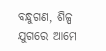ବନ୍ଧୁଗଣ, ଶିଳ୍ପ ଯୁଗରେ ଆମେ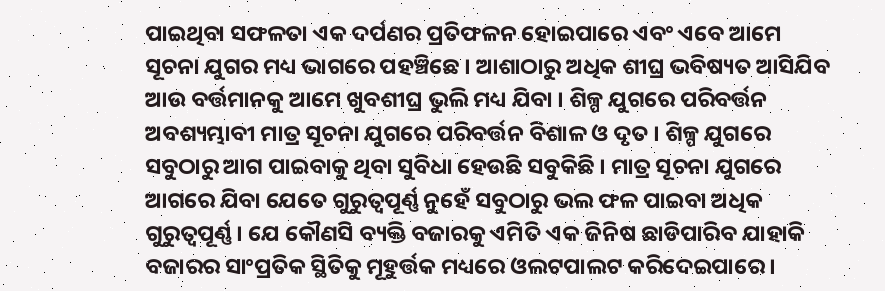ପାଇଥିବା ସଫଳତା ଏକ ଦର୍ପଣର ପ୍ରତିଫଳନ ହୋଇପାରେ ଏବଂ ଏବେ ଆମେ ସୂଚନା ଯୁଗର ମଧ୍ୟ ଭାଗରେ ପହଞ୍ଚିଛେ । ଆଶାଠାରୁ ଅଧିକ ଶୀଘ୍ର ଭବିଷ୍ୟତ ଆସିଯିବ ଆଉ ବର୍ତ୍ତମାନକୁ ଆମେ ଖୁବଶୀଘ୍ର ଭୁଲି ମଧ୍ୟ ଯିବା । ଶିଳ୍ପ ଯୁଗରେ ପରିବର୍ତ୍ତନ ଅବଶ୍ୟମ୍ଭାବୀ ମାତ୍ର ସୂଚନା ଯୁଗରେ ପରିବର୍ତ୍ତନ ବିଶାଳ ଓ ଦୃତ । ଶିଳ୍ପ ଯୁଗରେ ସବୁଠାରୁ ଆଗ ପାଇବାକୁ ଥିବା ସୁବିଧା ହେଉଛି ସବୁକିଛି । ମାତ୍ର ସୂଚନା ଯୁଗରେ ଆଗରେ ଯିବା ଯେତେ ଗୁରୁତ୍ୱପୂର୍ଣ୍ଣ ନୁହେଁ ସବୁଠାରୁ ଭଲ ଫଳ ପାଇବା ଅଧିକ ଗୁରୁତ୍ୱପୂର୍ଣ୍ଣ । ଯେ କୌଣସି ବ୍ୟକ୍ତି ବଜାରକୁ ଏମିତି ଏକ ଜିନିଷ ଛାଡିପାରିବ ଯାହାକି ବଜାରର ସାଂପ୍ରତିକ ସ୍ଥିତିକୁ ମୂହୁର୍ତ୍ତକ ମଧ୍ୟରେ ଓଲଟପାଲଟ କରିଦେଇପାରେ ।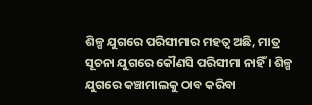ଶିଳ୍ପ ଯୁଗରେ ପରିସୀମାର ମହତ୍ୱ ଅଛି, ମାତ୍ର ସୂଚନା ଯୁଗରେ କୌଣସି ପରିସୀମା ନାହିଁ । ଶିଳ୍ପ ଯୁଗରେ କଞ୍ଚାମାଲକୁ ଠାବ କରିବା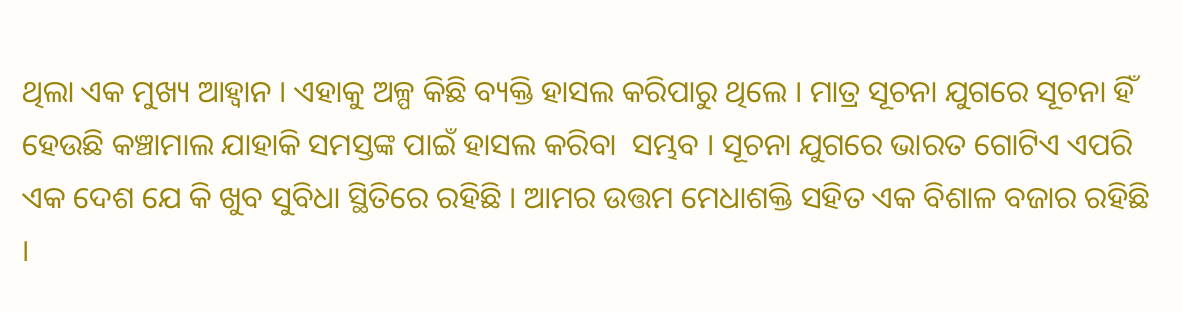ଥିଲା ଏକ ମୁଖ୍ୟ ଆହ୍ୱାନ । ଏହାକୁ ଅଳ୍ପ କିଛି ବ୍ୟକ୍ତି ହାସଲ କରିପାରୁ ଥିଲେ । ମାତ୍ର ସୂଚନା ଯୁଗରେ ସୂଚନା ହିଁ ହେଉଛି କଞ୍ଚାମାଲ ଯାହାକି ସମସ୍ତଙ୍କ ପାଇଁ ହାସଲ କରିବା  ସମ୍ଭବ । ସୂଚନା ଯୁଗରେ ଭାରତ ଗୋଟିଏ ଏପରି ଏକ ଦେଶ ଯେ କି ଖୁବ ସୁବିଧା ସ୍ଥିତିରେ ରହିଛି । ଆମର ଉତ୍ତମ ମେଧାଶକ୍ତି ସହିତ ଏକ ବିଶାଳ ବଜାର ରହିଛି ।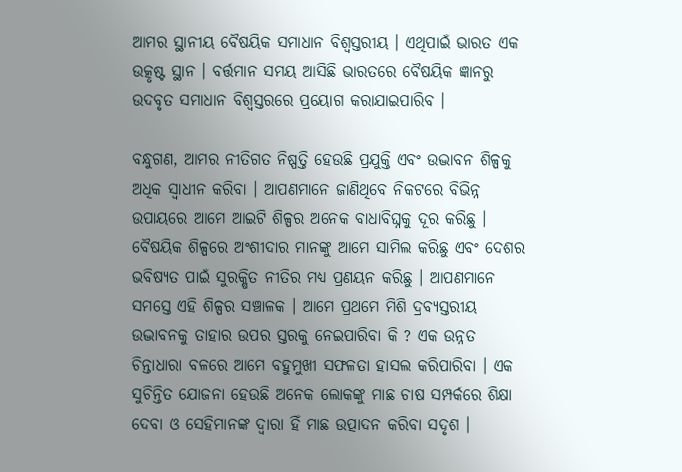ଆମର ସ୍ଥାନୀୟ ବୈଷୟିକ ସମାଧାନ ବିଶ୍ୱସ୍ତରୀୟ । ଏଥିପାଇଁ ଭାରତ ଏକ ଉତ୍କୃଷ୍ଟ ସ୍ଥାନ । ବର୍ତ୍ତମାନ ସମୟ ଆସିଛି ଭାରତରେ ବୈଷୟିକ ଜ୍ଞାନରୁ ଉଦବୃତ ସମାଧାନ ବିଶ୍ୱସ୍ତରରେ ପ୍ରୟୋଗ କରାଯାଇପାରିବ ।

ବନ୍ଧୁଗଣ, ଆମର ନୀତିଗତ ନିଷ୍ପତ୍ତି ହେଉଛି ପ୍ରଯୁକ୍ତି ଏବଂ ଉଦ୍ଭାବନ ଶିଳ୍ପକୁ ଅଧିକ ସ୍ୱାଧୀନ କରିବା । ଆପଣମାନେ ଜାଣିଥିବେ ନିକଟରେ ବିଭିନ୍ନ ଉପାୟରେ ଆମେ ଆଇଟି ଶିଳ୍ପର ଅନେକ ବାଧାବିଘ୍ନକୁ ଦୂର କରିଛୁ । ବୈଷୟିକ ଶିଳ୍ପରେ ଅଂଶୀଦାର ମାନଙ୍କୁ ଆମେ ସାମିଲ କରିଛୁ ଏବଂ ଦେଶର ଭବିଷ୍ୟତ ପାଇଁ ସୁରକ୍ଷିତ ନୀତିର ମଧ୍ୟ ପ୍ରଣୟନ କରିଛୁ । ଆପଣମାନେ ସମସ୍ତେ ଏହି ଶିଳ୍ପର ସଞ୍ଚାଳକ । ଆମେ ପ୍ରଥମେ ମିଶି ଦ୍ରବ୍ୟସ୍ତରୀୟ ଉଦ୍ଭାବନକୁ ତାହାର ଉପର ସ୍ତରକୁ ନେଇପାରିବା କି ? ଏକ ଉନ୍ନତ ଚିନ୍ତାଧାରା ବଳରେ ଆମେ ବହୁମୁଖୀ ସଫଳତା ହାସଲ କରିପାରିବା । ଏକ ସୁଚିନ୍ତିତ ଯୋଜନା ହେଉଛି ଅନେକ ଲୋକଙ୍କୁ ମାଛ ଚାଷ ସମ୍ପର୍କରେ ଶିକ୍ଷା ଦେବା ଓ ସେହିମାନଙ୍କ ଦ୍ୱାରା ହିଁ ମାଛ ଉତ୍ପାଦନ କରିବା ସଦୃଶ ।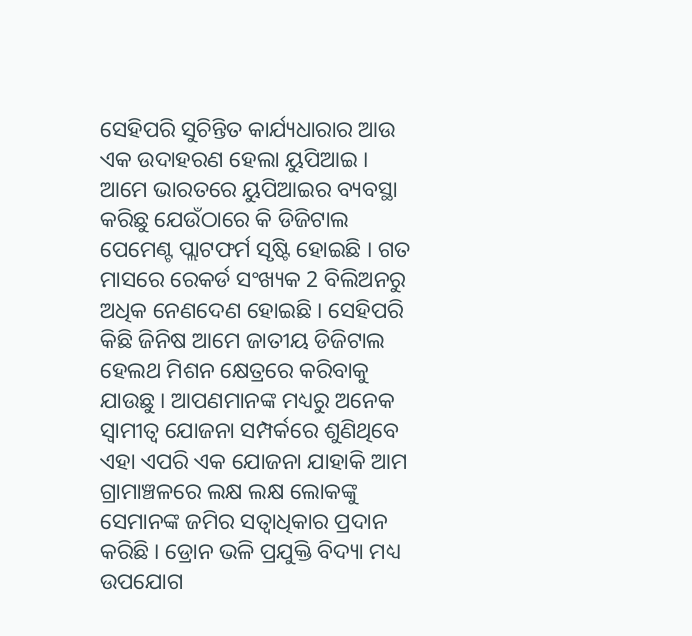ସେହିପରି ସୁଚିନ୍ତିତ କାର୍ଯ୍ୟଧାରାର ଆଉ ଏକ ଉଦାହରଣ ହେଲା ୟୁପିଆଇ । ଆମେ ଭାରତରେ ୟୁପିଆଇର ବ୍ୟବସ୍ଥା କରିଛୁ ଯେଉଁଠାରେ କି ଡିଜିଟାଲ ପେମେଣ୍ଟ ପ୍ଲାଟଫର୍ମ ସୃଷ୍ଟି ହୋଇଛି । ଗତ ମାସରେ ରେକର୍ଡ ସଂଖ୍ୟକ 2 ବିଲିଅନରୁ ଅଧିକ ନେଣଦେଣ ହୋଇଛି । ସେହିପରି କିଛି ଜିନିଷ ଆମେ ଜାତୀୟ ଡିଜିଟାଲ ହେଲଥ ମିଶନ କ୍ଷେତ୍ରରେ କରିବାକୁ ଯାଉଛୁ । ଆପଣମାନଙ୍କ ମଧ୍ୟରୁ ଅନେକ ସ୍ୱାମୀତ୍ୱ ଯୋଜନା ସମ୍ପର୍କରେ ଶୁଣିଥିବେ ଏହା ଏପରି ଏକ ଯୋଜନା ଯାହାକି ଆମ ଗ୍ରାମାଞ୍ଚଳରେ ଲକ୍ଷ ଲକ୍ଷ ଲୋକଙ୍କୁ ସେମାନଙ୍କ ଜମିର ସତ୍ଵାଧିକାର ପ୍ରଦାନ କରିଛି । ଡ୍ରୋନ ଭଳି ପ୍ରଯୁକ୍ତି ବିଦ୍ୟା ମଧ୍ୟ ଉପଯୋଗ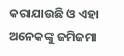କରାଯାଉଛି ଓ ଏହା ଅନେକଙ୍କୁ ଜମିଜମା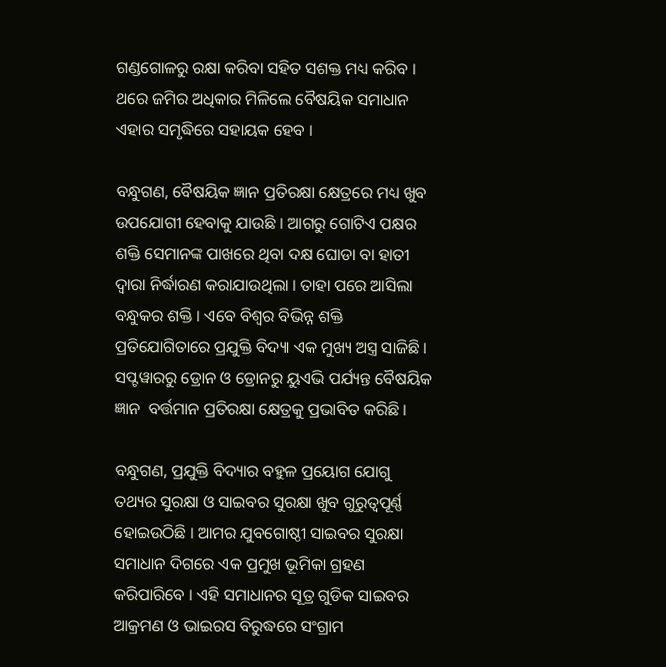ଗଣ୍ଡଗୋଳରୁ ରକ୍ଷା କରିବା ସହିତ ସଶକ୍ତ ମଧ୍ୟ କରିବ । ଥରେ ଜମିର ଅଧିକାର ମିଳିଲେ ବୈଷୟିକ ସମାଧାନ ଏହାର ସମୃଦ୍ଧିରେ ସହାୟକ ହେବ ।

ବନ୍ଧୁଗଣ, ବୈଷୟିକ ଜ୍ଞାନ ପ୍ରତିରକ୍ଷା କ୍ଷେତ୍ରରେ ମଧ୍ୟ ଖୁବ ଉପଯୋଗୀ ହେବାକୁ ଯାଉଛି । ଆଗରୁ ଗୋଟିଏ ପକ୍ଷର ଶକ୍ତି ସେମାନଙ୍କ ପାଖରେ ଥିବା ଦକ୍ଷ ଘୋଡା ବା ହାତୀ ଦ୍ୱାରା ନିର୍ଦ୍ଧାରଣ କରାଯାଉଥିଲା । ତାହା ପରେ ଆସିଲା ବନ୍ଧୁକର ଶକ୍ତି । ଏବେ ବିଶ୍ୱର ବିଭିନ୍ନ ଶକ୍ତି ପ୍ରତିଯୋଗିତାରେ ପ୍ରଯୁକ୍ତି ବିଦ୍ୟା ଏକ ମୁଖ୍ୟ ଅସ୍ତ୍ର ସାଜିଛି । ସପ୍ଟୱାରରୁ ଡ୍ରୋନ ଓ ଡ୍ରୋନରୁ ୟୁଏଭି ପର୍ଯ୍ୟନ୍ତ ବୈଷୟିକ ଜ୍ଞାନ  ବର୍ତ୍ତମାନ ପ୍ରତିରକ୍ଷା କ୍ଷେତ୍ରକୁ ପ୍ରଭାବିତ କରିଛି ।

ବନ୍ଧୁଗଣ, ପ୍ରଯୁକ୍ତି ବିଦ୍ୟାର ବହୁଳ ପ୍ରୟୋଗ ଯୋଗୁ ତଥ୍ୟର ସୁରକ୍ଷା ଓ ସାଇବର ସୁରକ୍ଷା ଖୁବ ଗୁରୁତ୍ୱପୂର୍ଣ୍ଣ ହୋଇଉଠିଛି । ଆମର ଯୁବଗୋଷ୍ଠୀ ସାଇବର ସୁରକ୍ଷା ସମାଧାନ ଦିଗରେ ଏକ ପ୍ରମୁଖ ଭୂମିକା ଗ୍ରହଣ କରିପାରିବେ । ଏହି ସମାଧାନର ସୂତ୍ର ଗୁଡିକ ସାଇବର ଆକ୍ରମଣ ଓ ଭାଇରସ ବିରୁଦ୍ଧରେ ସଂଗ୍ରାମ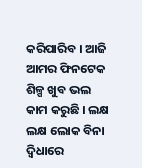କରିପାରିବ । ଆଜି ଆମର ଫିନଟେକ ଶିଳ୍ପ ଖୁବ ଭଲ କାମ କରୁଛି । ଲକ୍ଷ ଲକ୍ଷ ଲୋକ ବିନା ଦ୍ୱିଧାରେ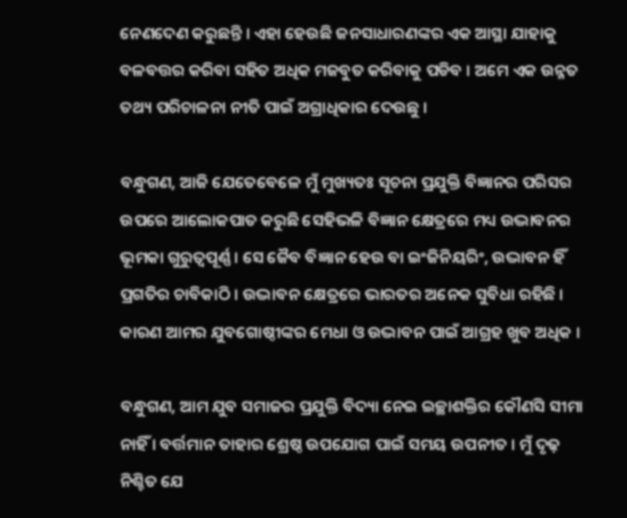ନେଣଦେଣ କରୁଛନ୍ତି । ଏହା ହେଉଛି ଜନସାଧାରଣଙ୍କର ଏକ ଆସ୍ଥା ଯାହାକୁ ବଳବତ୍ତର କରିବା ସହିତ ଅଧିକ ମଜବୁତ କରିବାକୁ ପଡିବ । ଅମେ ଏକ ଉନ୍ନତ ତଥ୍ୟ ପରିଚାଳନା ନୀତି ପାଇଁ ଅଗ୍ରାଧିକାର ଦେଉଛୁ ।

ବନ୍ଧୁଗଣ, ଆଜି ଯେତେବେଳେ ମୁଁ ମୁଖ୍ୟତଃ ସୂଚନା ପ୍ରଯୁକ୍ତି ବିଜ୍ଞାନର ପରିସର ଉପରେ ଆଲୋକପାତ କରୁଛି ସେହିଭଳି ବିଜ୍ଞାନ କ୍ଷେତ୍ରରେ ମଧ୍ୟ ଉଦ୍ଭାବନର ଭୂମକା ଗୁରୁତ୍ୱପୂର୍ଣ୍ଣ । ସେ ଜୈବ ବିଜ୍ଞାନ ହେଉ ବା ଇଂଜିନିୟରିଂ, ଉଦ୍ଭାବନ ହିଁ ପ୍ରଗତିର ଚାବିକାଠି । ଉଦ୍ଭାବନ କ୍ଷେତ୍ରରେ ଭାରତର ଅନେକ ସୁବିଧା ରହିଛି । କାରଣ ଆମର ଯୁବଗୋଷ୍ଠୀଙ୍କର ମେଧା ଓ ଉଦ୍ଭାବନ ପାଇଁ ଆଗ୍ରହ ଖୁବ ଅଧିକ ।

ବନ୍ଧୁଗଣ, ଆମ ଯୁବ ସମାଜର ପ୍ରଯୁକ୍ତି ବିଦ୍ୟା ନେଇ ଇଚ୍ଛାଶକ୍ତିର କୌଣସି ସୀମା ନାହିଁ । ବର୍ତ୍ତମାନ ତାହାର ଶ୍ରେଷ୍ଠ ଉପଯୋଗ ପାଇଁ ସମୟ ଉପନୀତ । ମୁଁ ଦୃଢ଼ ନିଶ୍ଚିତ ଯେ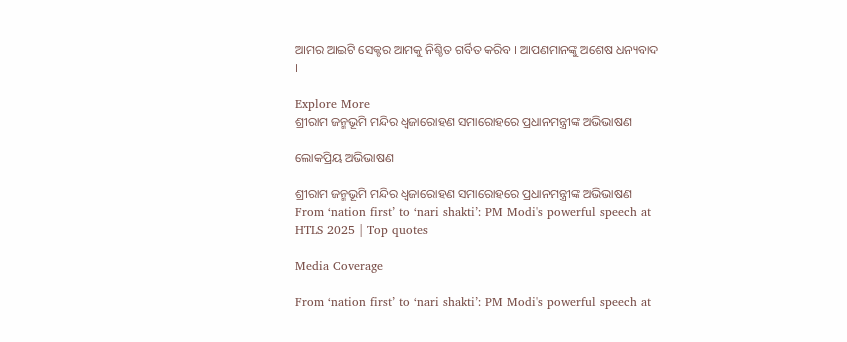ଆମର ଆଇଟି ସେକ୍ଟର ଆମକୁ ନିଶ୍ଚିତ ଗର୍ବିତ କରିବ । ଆପଣମାନଙ୍କୁ ଅଶେଷ ଧନ୍ୟବାଦ ।

Explore More
ଶ୍ରୀରାମ ଜନ୍ମଭୂମି ମନ୍ଦିର ଧ୍ଵଜାରୋହଣ ସମାରୋହରେ ପ୍ରଧାନମନ୍ତ୍ରୀଙ୍କ ଅଭିଭାଷଣ

ଲୋକପ୍ରିୟ ଅଭିଭାଷଣ

ଶ୍ରୀରାମ ଜନ୍ମଭୂମି ମନ୍ଦିର ଧ୍ଵଜାରୋହଣ ସମାରୋହରେ ପ୍ରଧାନମନ୍ତ୍ରୀଙ୍କ ଅଭିଭାଷଣ
From ‘nation first’ to ‘nari shakti’: PM Modi's powerful speech at HTLS 2025 | Top quotes

Media Coverage

From ‘nation first’ to ‘nari shakti’: PM Modi's powerful speech at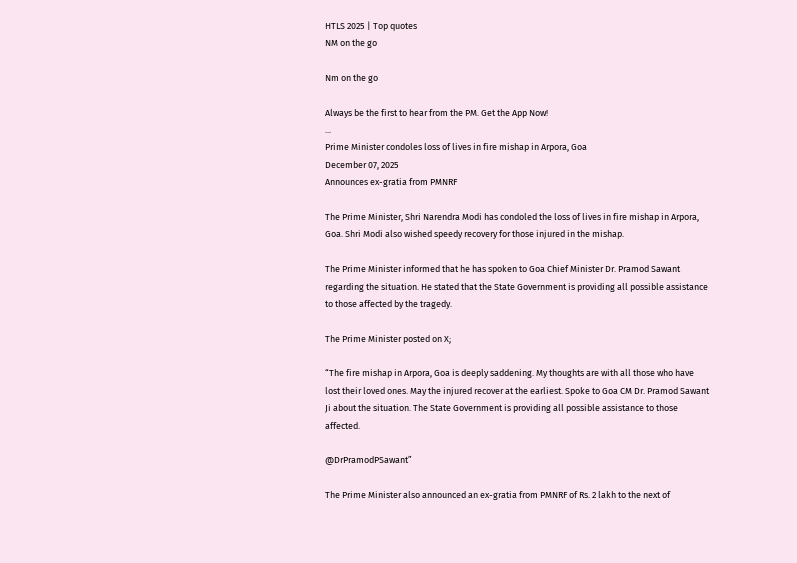HTLS 2025 | Top quotes
NM on the go

Nm on the go

Always be the first to hear from the PM. Get the App Now!
...
Prime Minister condoles loss of lives in fire mishap in Arpora, Goa
December 07, 2025
Announces ex-gratia from PMNRF

The Prime Minister, Shri Narendra Modi has condoled the loss of lives in fire mishap in Arpora, Goa. Shri Modi also wished speedy recovery for those injured in the mishap.

The Prime Minister informed that he has spoken to Goa Chief Minister Dr. Pramod Sawant regarding the situation. He stated that the State Government is providing all possible assistance to those affected by the tragedy.

The Prime Minister posted on X;

“The fire mishap in Arpora, Goa is deeply saddening. My thoughts are with all those who have lost their loved ones. May the injured recover at the earliest. Spoke to Goa CM Dr. Pramod Sawant Ji about the situation. The State Government is providing all possible assistance to those affected.

@DrPramodPSawant”

The Prime Minister also announced an ex-gratia from PMNRF of Rs. 2 lakh to the next of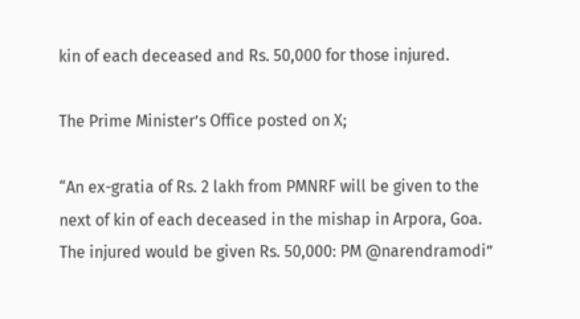kin of each deceased and Rs. 50,000 for those injured.

The Prime Minister’s Office posted on X;

“An ex-gratia of Rs. 2 lakh from PMNRF will be given to the next of kin of each deceased in the mishap in Arpora, Goa. The injured would be given Rs. 50,000: PM @narendramodi”